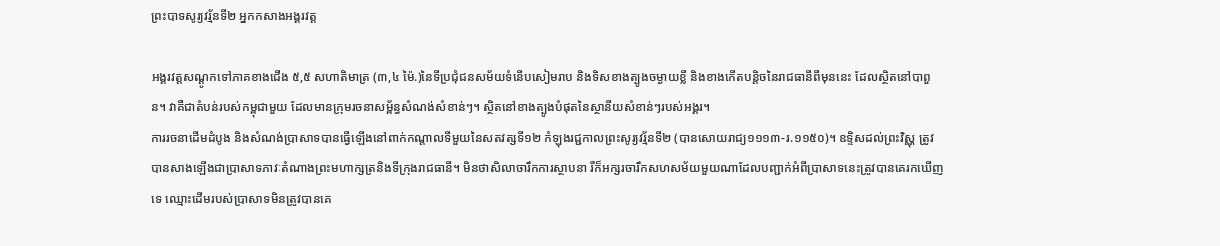ព្រះបាទសូរ្យវរ្ម័នទី២ អ្នកកសាងអង្គរវត្ត

អង្គរវត្តសណ្ដូកទៅភាគខាងជើង ៥,៥ សហាតិមាត្រ (៣,៤ ម៉ៃ.)នៃទីប្រជុំជនសម័យទំនើបសៀមរាប និងទិសខាងត្បូងចម្ងាយខ្លី និងខាងកើតបន្តិចនៃរាជធានីពីមុននេះ ដែលស្ថិតនៅបាពួន។ វាគឺជាតំបន់របស់កម្ពុជាមួយ ដែលមានក្រុមរចនាសម្ព័ន្ធសំណង់សំខាន់ៗ។ ស្ថិតនៅខាងត្បូងបំផុតនៃស្ថានីយសំខាន់ៗរបស់អង្គរ។
ការរចនាដើមដំបូង និងសំណង់ប្រាសាទបានធ្វើឡើងនៅពាក់កណ្ដាលទីមួយនៃសតវត្សទី១២ កំឡុងរជ្ជកាលព្រះសូរ្យវរ្ម័នទី២ (បានសោយរាជ្យ១១១៣-រ.១១៥០)។ ឧទ្ទិសដល់ព្រះវិស្ណុ ត្រូវបានសាងឡើងជាប្រាសាទភាវៈតំណាងព្រះមហាក្សត្រនិងទីក្រុងរាជធានី។ មិនថាសិលាចារឹកការស្ថាបនា រឺក៏អក្សរចារឹកសហសម័យមួយណាដែលបញ្ជាក់អំពីប្រាសាទនេះត្រូវបានគេរកឃើញទេ ឈ្មោះដើមរបស់ប្រាសាទមិនត្រូវបានគេ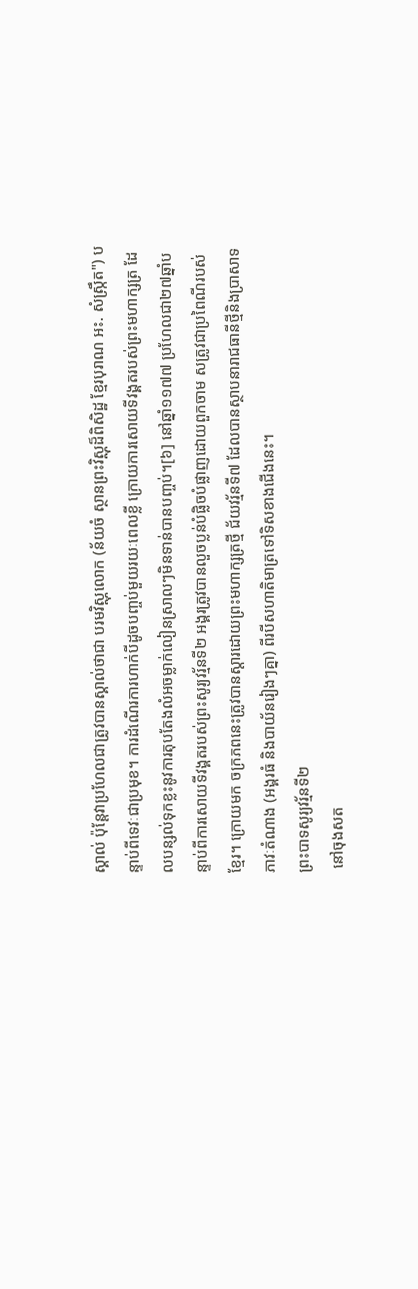ស្គាល់ ប៉ុន្តែវាប្រហែលជាត្រូវបានស្គាល់ថាជា បរមវិស្ណុលោក (ន័យចំ ស្ថានព្រះវិស្ណុដ៏ពិសិដ្ឋ ខ្មែរបុរាណ អះ. សំស្ក្រឹត") បន្ទាប់ពីទេវៈជាប្រមុខ។ ការដំណើរការហាក់បីដូចបញ្ចប់មួយរយៈពេលខ្លី ក្រោយការសោយទីវង្គតរបស់ព្រះមហាក្សត្រ ដែលបន្សល់ទុកខ្លះនូវការតុបតែងលំអចម្លាក់លៀនស្រាលៗមិនទាន់បានបញ្ចប់។[៦] នៅឆ្នាំ១១៧៧ ប្រហែលជា២៧ឆ្នាំបន្ទាប់ពីការសោយទីវង្គតរបស់ព្រះសូរ្យវរ្ម័នទី២ អង្គរត្រូវបានលួចប្លន់បំផ្លិចបំផ្លាញដោយពួកចាម សត្រូវជាប្រពៃណីរបស់ខ្មែរ។ ក្រោយមក ចក្រភពនេះត្រូវបានស្ដារដោយព្រះមហាក្សត្រថ្មី ជ័យវរ្ម័នទី៧ ដែលបានស្ថាបនារាជធានីថ្មីនិងប្រាសាទភាវៈតំណាង (អង្គរធំ និងបាយ័នរៀងៗគ្នា) ពីរបីសហាតិមាត្រទៅទិសខាងជើងនេះ។
ព្រះបាទសូរ្យវរ្ម័នទី២
 នៅចុងសត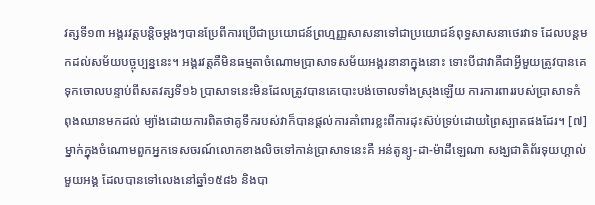វត្សទី១៣ អង្គរវត្តបន្តិចម្ដងៗបានប្រែពីការប្រើជាប្រយោជន៍ព្រហ្មញ្ញសាសនាទៅជាប្រយោជន៍ពុទ្ធសាសនាថេរវាទ ដែលបន្តមកដល់សម័យបច្ចុប្បន្ននេះ។ អង្គរវត្តគឺមិនធម្មតាចំណោមប្រាសាទសម័យអង្គរនានាក្នុងនោះ ទោះបីជាវាគឺជាអ្វីមួយត្រូវបានគេទុកចោលបន្ទាប់ពីសតវត្សទី១៦ ប្រាសាទនេះមិនដែលត្រូវបានគេបោះបង់ចោលទាំងស្រុងឡើយ ការការពាររបស់ប្រាសាទកំពុងឈានមកដល់ ម្យ៉ាងដោយការពិតថាគូទឹករបស់វាក៏បានផ្ដល់ការគាំពារខ្លះពីការដុះស៊ប់ទ្រប់ដោយព្រៃស្បាតផងដែរ។ [៧]
ម្នាក់ក្នុងចំណោមពួកអ្នកទេសចរណ៍លោកខាងលិចទៅកាន់ប្រាសាទនេះគឺ អន់តូន្យូ-ដា-ម៉ាដឹឡេណា សង្ឃជាតិព័រទុយហ្គាល់មួយអង្គ ដែលបានទៅលេងនៅឆ្នាំ១៥៨៦ និងបា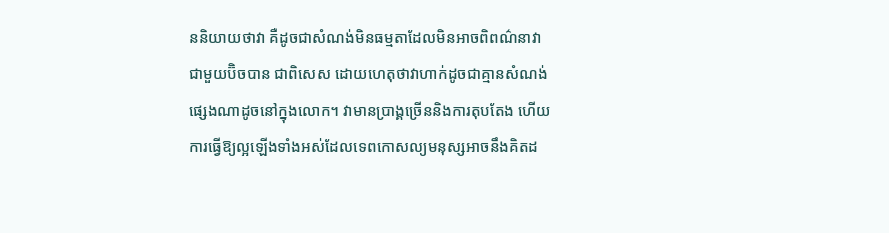ននិយាយថាវា គឺដូចជាសំណង់មិនធម្មតាដែលមិនអាចពិពណ៌នាវាជាមួយប៊ិចបាន ជាពិសេស ដោយហេតុថាវាហាក់ដូចជាគ្មានសំណង់ផ្សេងណាដូចនៅក្នុងលោក។ វាមានប្រាង្គច្រើននិងការតុបតែង ហើយការធ្វើឱ្យល្អឡើងទាំងអស់ដែលទេពកោសល្យមនុស្សអាចនឹងគិតដ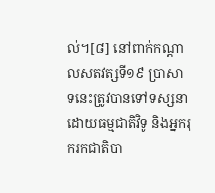ល់។[៨] នៅពាក់កណ្ដាលសតវត្សទី១៩ ប្រាសាទនេះត្រូវបានទៅទស្សនាដោយធម្មជាតិវិទូ និងអ្នករុករកជាតិបា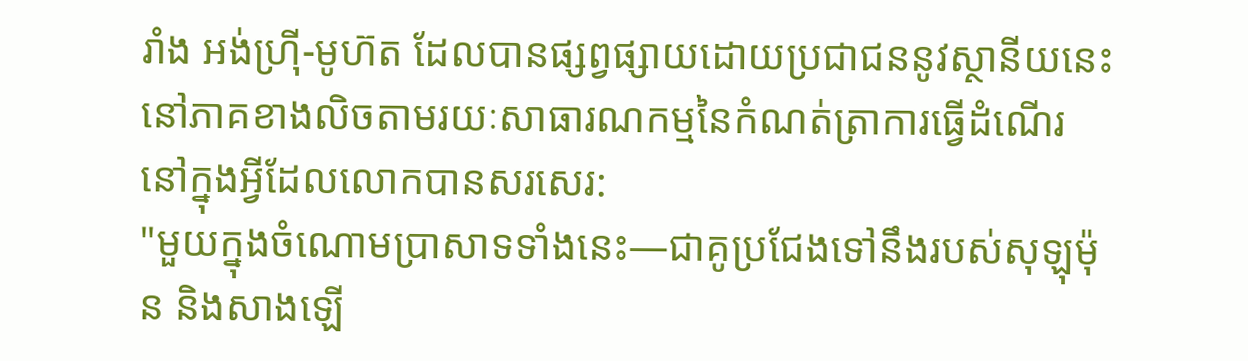រាំង អង់ហ៊្រី-មូហ៊ត ដែលបានផ្សព្វផ្សាយដោយប្រជាជននូវស្ថានីយនេះនៅភាគខាងលិចតាមរយៈសាធារណកម្មនៃកំណត់ត្រាការធ្វើដំណើរ នៅក្នុងអ្វីដែលលោកបានសរសេរ:
"មួយក្នុងចំណោមប្រាសាទទាំងនេះ—ជាគូប្រជែងទៅនឹងរបស់សុឡុម៉ុន និងសាងឡើ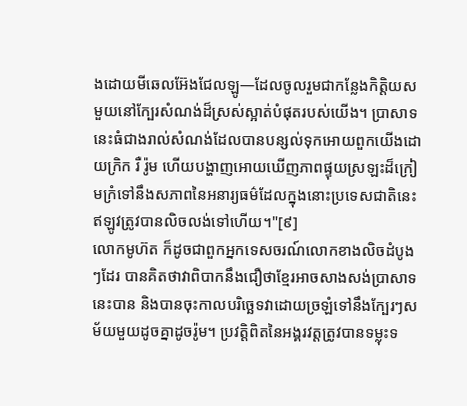ងដោយមីឆេលអ៊ែងជែលឡូ—ដែលចូលរួមជាកន្លែងកិត្តិយសមួយនៅក្បែរសំណង់ដ៏ស្រស់ស្អាត់បំផុតរបស់យើង។ ប្រាសាទនេះធំជាងរាល់សំណង់ដែលបានបន្សល់ទុកអោយពួកយើងដោយក្រិក រឺ រ៉ូម ហើយបង្ហាញអោយឃើញភាពផ្ទុយស្រឡះដ៏ក្រៀមក្រំទៅនឹងសភាពនៃអនារ្យធម៌ដែលក្នុងនោះប្រទេសជាតិនេះឥឡូវត្រូវបានលិចលង់ទៅហើយ។"[៩]
លោកមូហ៊ត ក៏ដូចជាពួកអ្នកទេសចរណ៍លោកខាងលិចដំបូងៗដែរ បានគិតថាវាពិបាកនឹងជឿថាខ្មែរអាចសាងសង់ប្រាសាទនេះបាន និងបានចុះកាលបរិច្ឆេទវាដោយច្រឡំទៅនឹងក្បែរៗសម័យមួយដូចគ្នាដូចរ៉ូម។ ប្រវត្តិពិតនៃអង្គរវត្តត្រូវបានទម្លុះទ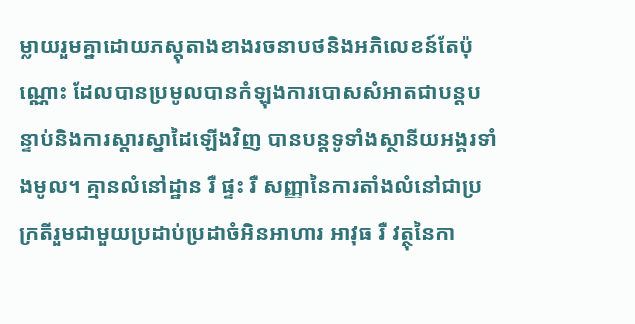ម្លាយរួមគ្នាដោយភស្តុតាងខាងរចនាបថនិងអភិលេខន៍តែប៉ុណ្ណោះ ដែលបានប្រមូលបានកំឡុងការបោសសំអាតជាបន្តបន្ទាប់និងការស្ដារស្នាដៃឡើងវិញ បានបន្តទូទាំងស្ថានីយអង្គរទាំងមូល។ គ្មានលំនៅដ្ឋាន រឺ ផ្ទះ រឺ សញ្ញានៃការតាំងលំនៅជាប្រក្រតីរួមជាមួយប្រដាប់ប្រដាចំអិនអាហារ អាវុធ រឺ វត្ថុនៃកា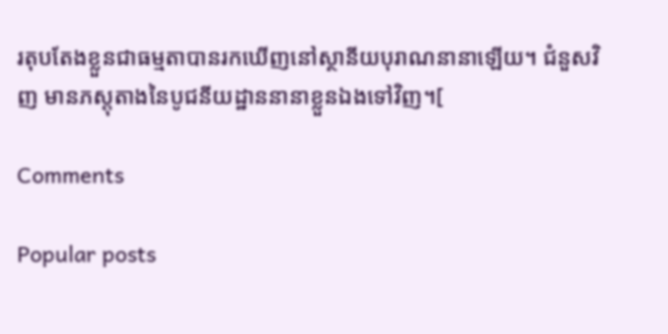រតុបតែងខ្លួនជាធម្មតាបានរកឃើញនៅស្ថានីយបុរាណនានាឡើយ។ ជំនួសវិញ មានភស្តុតាងនៃបូជនីយដ្ឋាននានាខ្លួនឯងទៅវិញ។[

Comments

Popular posts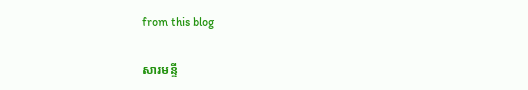from this blog

សារមន្ទី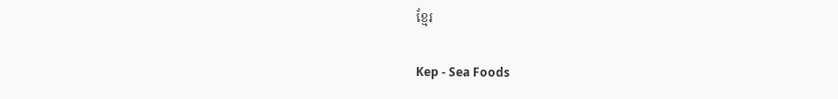ខ្មែរ

Kep - Sea Foods